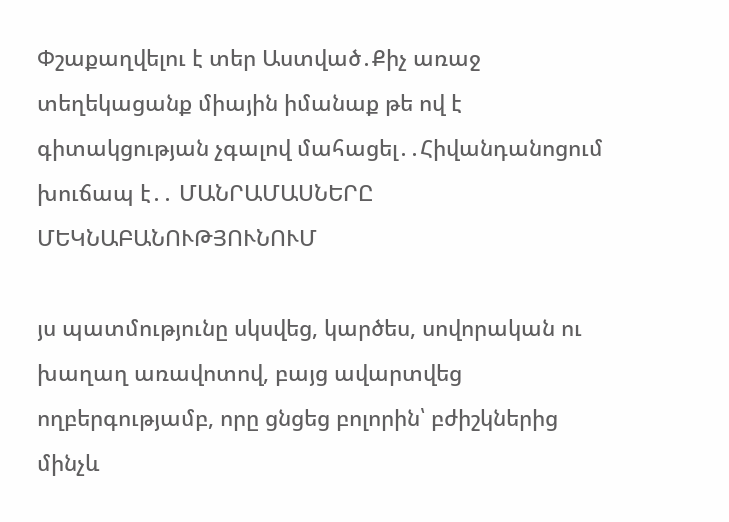Փշաքաղվելու է տեր Աստված․Քիչ առաջ տեղեկացանք միային իմանաք թե ով է գիտակցության չգալով մահացել․․Հիվանդանոցում խուճապ է․․ ՄԱՆՐԱՄԱՍՆԵՐԸ ՄԵԿՆԱԲԱՆՈՒԹՅՈՒՆՈՒՄ

յս պատմությունը սկսվեց, կարծես, սովորական ու խաղաղ առավոտով, բայց ավարտվեց ողբերգությամբ, որը ցնցեց բոլորին՝ բժիշկներից մինչև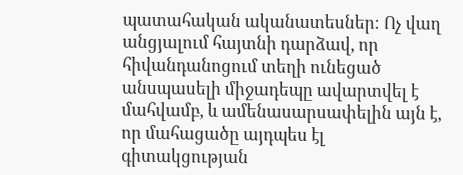պատահական ականատեսներ։ Ոչ վաղ անցյալում հայտնի դարձավ, որ հիվանդանոցում տեղի ունեցած անսպասելի միջադեպը ավարտվել է մահվամբ, և ամենասարսափելին այն է, որ մահացածը այդպես էլ գիտակցության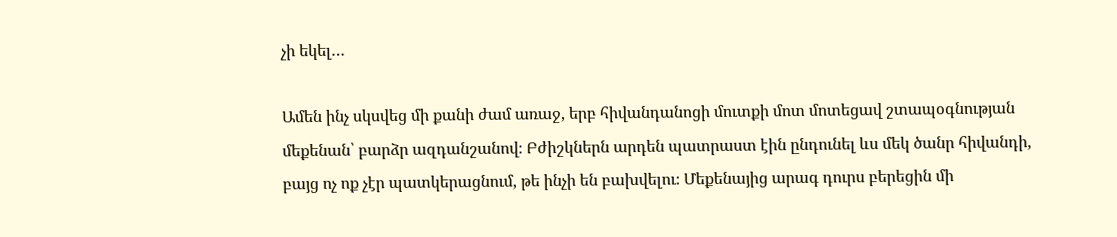չի եկել…

Ամեն ինչ սկսվեց մի քանի ժամ առաջ, երբ հիվանդանոցի մուտքի մոտ մոտեցավ շտապօգնության մեքենան՝ բարձր ազդանշանով։ Բժիշկներն արդեն պատրաստ էին ընդունել ևս մեկ ծանր հիվանդի, բայց ոչ ոք չէր պատկերացնում, թե ինչի են բախվելու։ Մեքենայից արագ դուրս բերեցին մի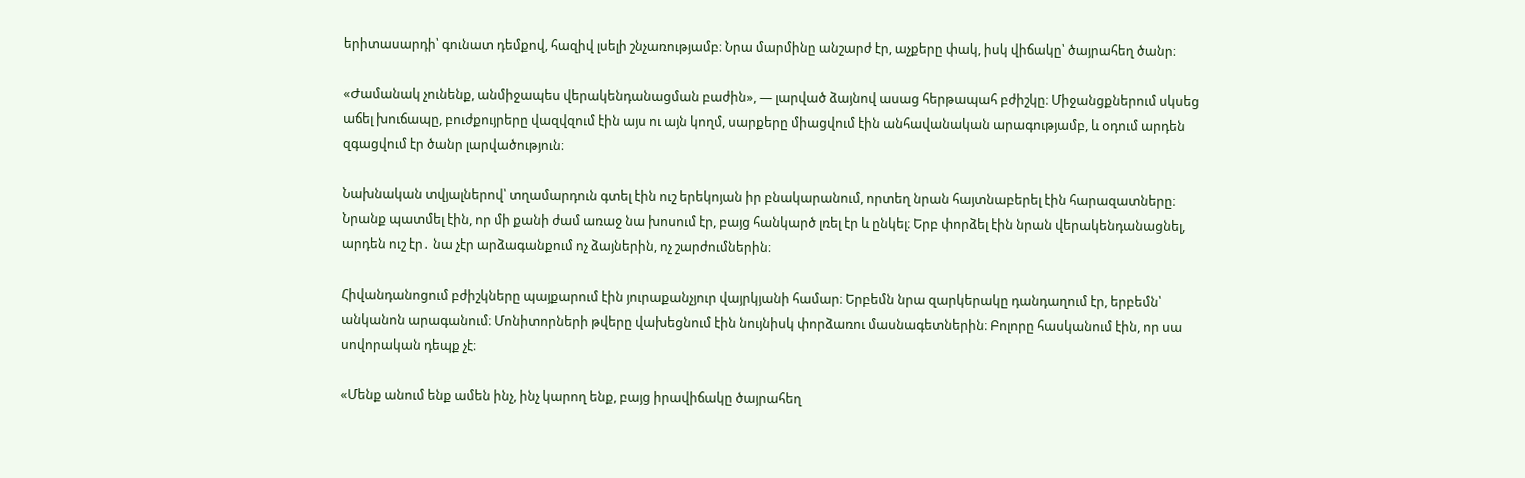երիտասարդի՝ գունատ դեմքով, հազիվ լսելի շնչառությամբ։ Նրա մարմինը անշարժ էր, աչքերը փակ, իսկ վիճակը՝ ծայրահեղ ծանր։

«Ժամանակ չունենք, անմիջապես վերակենդանացման բաժին», — լարված ձայնով ասաց հերթապահ բժիշկը։ Միջանցքներում սկսեց աճել խուճապը, բուժքույրերը վազվզում էին այս ու այն կողմ, սարքերը միացվում էին անհավանական արագությամբ, և օդում արդեն զգացվում էր ծանր լարվածություն։

Նախնական տվյալներով՝ տղամարդուն գտել էին ուշ երեկոյան իր բնակարանում, որտեղ նրան հայտնաբերել էին հարազատները։ Նրանք պատմել էին, որ մի քանի ժամ առաջ նա խոսում էր, բայց հանկարծ լռել էր և ընկել։ Երբ փորձել էին նրան վերակենդանացնել, արդեն ուշ էր․ նա չէր արձագանքում ոչ ձայներին, ոչ շարժումներին։

Հիվանդանոցում բժիշկները պայքարում էին յուրաքանչյուր վայրկյանի համար։ Երբեմն նրա զարկերակը դանդաղում էր, երբեմն՝ անկանոն արագանում։ Մոնիտորների թվերը վախեցնում էին նույնիսկ փորձառու մասնագետներին։ Բոլորը հասկանում էին, որ սա սովորական դեպք չէ։

«Մենք անում ենք ամեն ինչ, ինչ կարող ենք, բայց իրավիճակը ծայրահեղ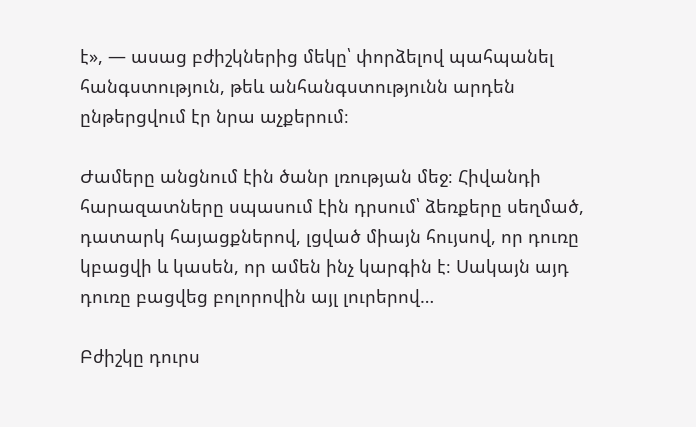է», — ասաց բժիշկներից մեկը՝ փորձելով պահպանել հանգստություն, թեև անհանգստությունն արդեն ընթերցվում էր նրա աչքերում։

Ժամերը անցնում էին ծանր լռության մեջ։ Հիվանդի հարազատները սպասում էին դրսում՝ ձեռքերը սեղմած, դատարկ հայացքներով, լցված միայն հույսով, որ դուռը կբացվի և կասեն, որ ամեն ինչ կարգին է։ Սակայն այդ դուռը բացվեց բոլորովին այլ լուրերով…

Բժիշկը դուրս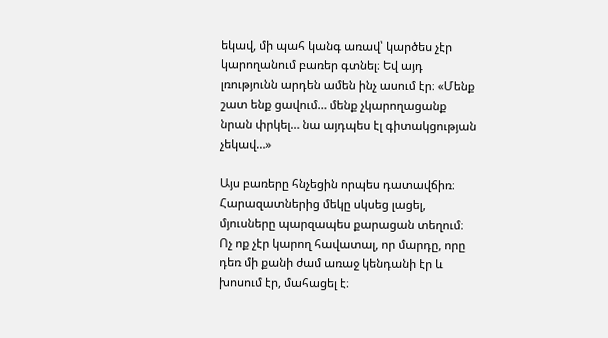եկավ, մի պահ կանգ առավ՝ կարծես չէր կարողանում բառեր գտնել։ Եվ այդ լռությունն արդեն ամեն ինչ ասում էր։ «Մենք շատ ենք ցավում… մենք չկարողացանք նրան փրկել… նա այդպես էլ գիտակցության չեկավ…»

Այս բառերը հնչեցին որպես դատավճիռ։ Հարազատներից մեկը սկսեց լացել, մյուսները պարզապես քարացան տեղում։ Ոչ ոք չէր կարող հավատալ, որ մարդը, որը դեռ մի քանի ժամ առաջ կենդանի էր և խոսում էր, մահացել է։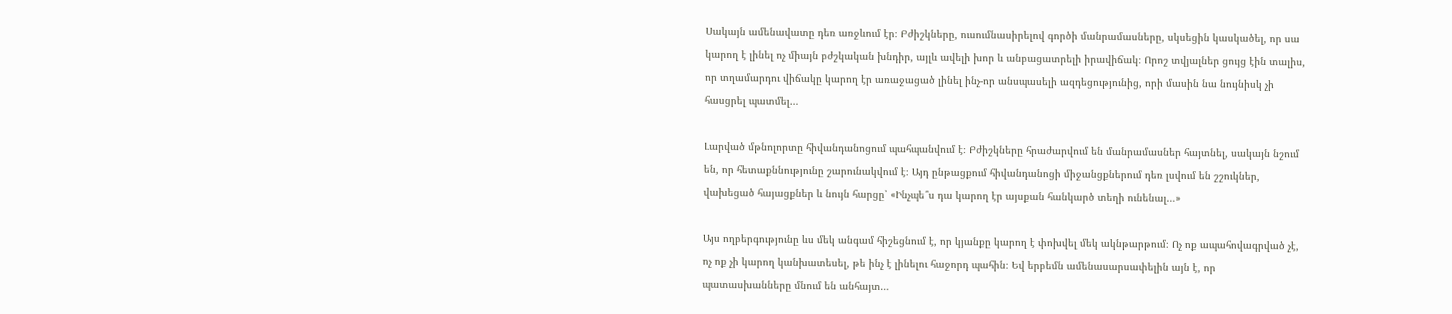Սակայն ամենավատը դեռ առջևում էր։ Բժիշկները, ուսումնասիրելով գործի մանրամասները, սկսեցին կասկածել, որ սա կարող է լինել ոչ միայն բժշկական խնդիր, այլև ավելի խոր և անբացատրելի իրավիճակ։ Որոշ տվյալներ ցույց էին տալիս, որ տղամարդու վիճակը կարող էր առաջացած լինել ինչ-որ անսպասելի ազդեցությունից, որի մասին նա նույնիսկ չի հասցրել պատմել…

Լարված մթնոլորտը հիվանդանոցում պահպանվում է։ Բժիշկները հրաժարվում են մանրամասներ հայտնել, սակայն նշում են, որ հետաքննությունը շարունակվում է։ Այդ ընթացքում հիվանդանոցի միջանցքներում դեռ լսվում են շշուկներ, վախեցած հայացքներ և նույն հարցը՝ «Ինչպե՞ս դա կարող էր այսքան հանկարծ տեղի ունենալ…»

Այս ողբերգությունը ևս մեկ անգամ հիշեցնում է, որ կյանքը կարող է փոխվել մեկ ակնթարթում։ Ոչ ոք ապահովագրված չէ, ոչ ոք չի կարող կանխատեսել, թե ինչ է լինելու հաջորդ պահին։ Եվ երբեմն ամենասարսափելին այն է, որ պատասխանները մնում են անհայտ…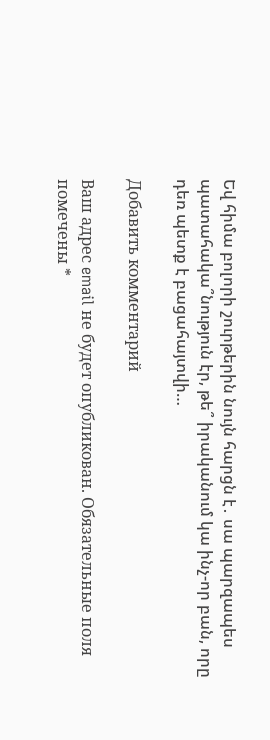Եվ հիմա բոլորի շուրթերին նույն հարցն է․ սա պարզապես պատահակա՞նություն էր, թե՞ իրականում կա ինչ-որ բան, որը դեռ պետք է բացահայտվի…

Добавить комментарий

Ваш адрес email не будет опубликован. Обязательные поля помечены *